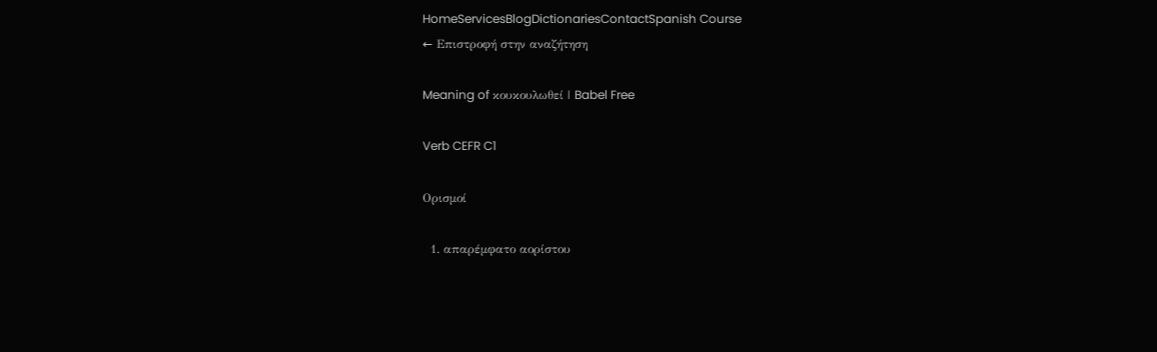HomeServicesBlogDictionariesContactSpanish Course
← Επιστροφή στην αναζήτηση

Meaning of κουκουλωθεί | Babel Free

Verb CEFR C1

Ορισμοί

  1. απαρέμφατο αορίστου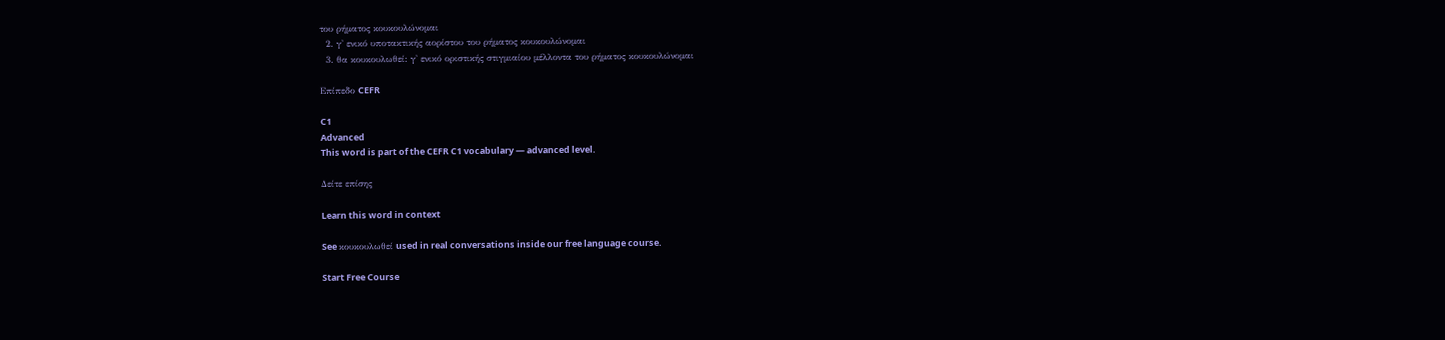του ρήματος κουκουλώνομαι
  2. γ' ενικό υποτακτικής αορίστου του ρήματος κουκουλώνομαι
  3. θα κουκουλωθεί: γ' ενικό οριστικής στιγμιαίου μέλλοντα του ρήματος κουκουλώνομαι

Επίπεδο CEFR

C1
Advanced
This word is part of the CEFR C1 vocabulary — advanced level.

Δείτε επίσης

Learn this word in context

See κουκουλωθεί used in real conversations inside our free language course.

Start Free Course